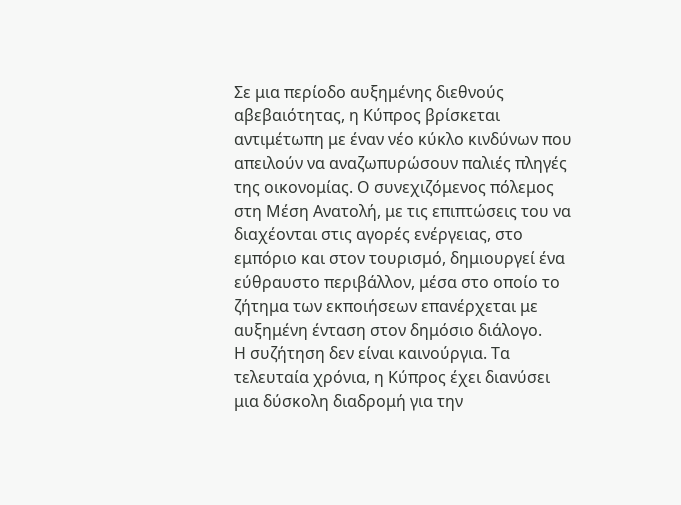Σε μια περίοδο αυξημένης διεθνούς αβεβαιότητας, η Κύπρος βρίσκεται αντιμέτωπη με έναν νέο κύκλο κινδύνων που απειλούν να αναζωπυρώσουν παλιές πληγές της οικονομίας. Ο συνεχιζόμενος πόλεμος στη Μέση Ανατολή, με τις επιπτώσεις του να διαχέονται στις αγορές ενέργειας, στο εμπόριο και στον τουρισμό, δημιουργεί ένα εύθραυστο περιβάλλον, μέσα στο οποίο το ζήτημα των εκποιήσεων επανέρχεται με αυξημένη ένταση στον δημόσιο διάλογο.
Η συζήτηση δεν είναι καινούργια. Τα τελευταία χρόνια, η Κύπρος έχει διανύσει μια δύσκολη διαδρομή για την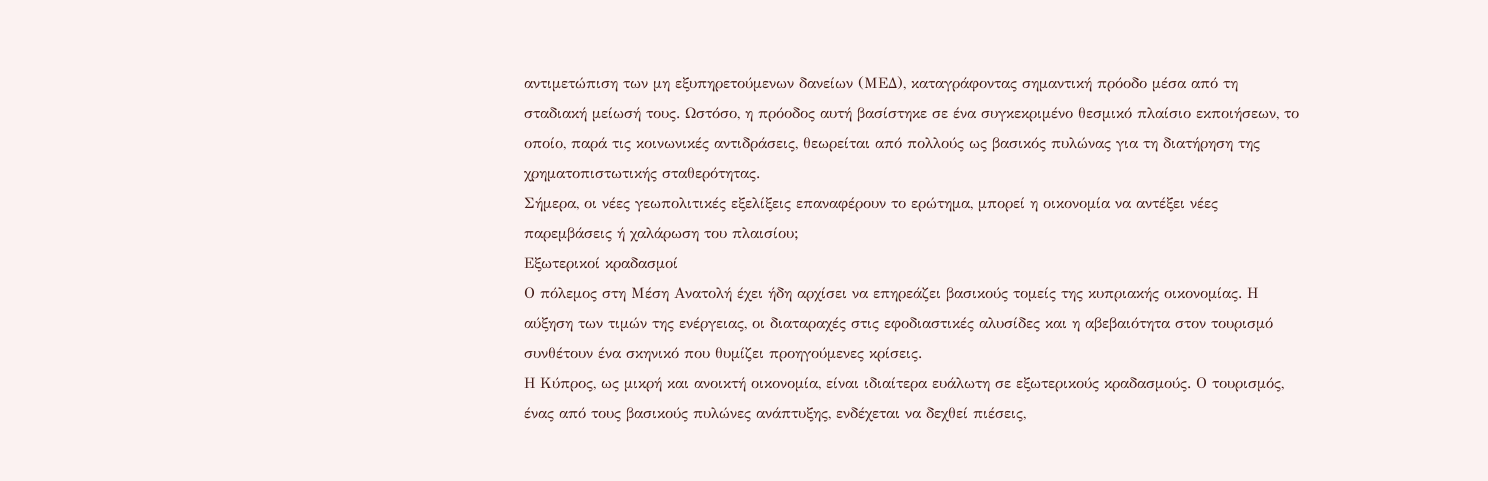αντιμετώπιση των μη εξυπηρετούμενων δανείων (ΜΕΔ), καταγράφοντας σημαντική πρόοδο μέσα από τη σταδιακή μείωσή τους. Ωστόσο, η πρόοδος αυτή βασίστηκε σε ένα συγκεκριμένο θεσμικό πλαίσιο εκποιήσεων, το οποίο, παρά τις κοινωνικές αντιδράσεις, θεωρείται από πολλούς ως βασικός πυλώνας για τη διατήρηση της χρηματοπιστωτικής σταθερότητας.
Σήμερα, οι νέες γεωπολιτικές εξελίξεις επαναφέρουν το ερώτημα, μπορεί η οικονομία να αντέξει νέες παρεμβάσεις ή χαλάρωση του πλαισίου;
Εξωτερικοί κραδασμοί
Ο πόλεμος στη Μέση Ανατολή έχει ήδη αρχίσει να επηρεάζει βασικούς τομείς της κυπριακής οικονομίας. Η αύξηση των τιμών της ενέργειας, οι διαταραχές στις εφοδιαστικές αλυσίδες και η αβεβαιότητα στον τουρισμό συνθέτουν ένα σκηνικό που θυμίζει προηγούμενες κρίσεις.
Η Κύπρος, ως μικρή και ανοικτή οικονομία, είναι ιδιαίτερα ευάλωτη σε εξωτερικούς κραδασμούς. Ο τουρισμός, ένας από τους βασικούς πυλώνες ανάπτυξης, ενδέχεται να δεχθεί πιέσεις,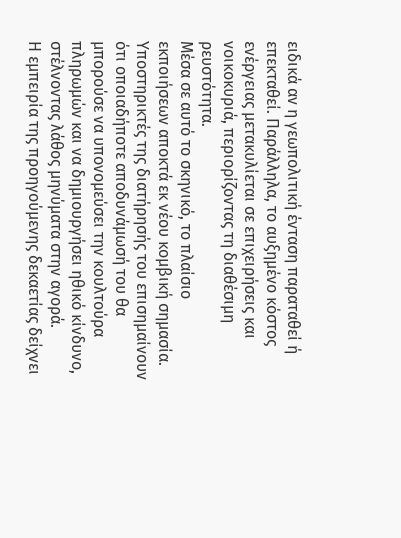ειδικά αν η γεωπολιτική ένταση παραταθεί ή επεκταθεί. Παράλληλα, το αυξημένο κόστος ενέργειας μετακυλίεται σε επιχειρήσεις και νοικοκυριά, περιορίζοντας τη διαθέσιμη ρευστότητα.
Μέσα σε αυτό το σκηνικό, το πλαίσιο εκποιήσεων αποκτά εκ νέου κομβική σημασία. Υποστηρικτές της διατήρησής του επισημαίνουν ότι οποιαδήποτε αποδυνάμωσή του θα μπορούσε να υπονομεύσει την κουλτούρα πληρωμών και να δημιουργήσει ηθικό κίνδυνο, στέλνοντας λάθος μηνύματα στην αγορά.
Η εμπειρία της προηγούμενης δεκαετίας δείχνει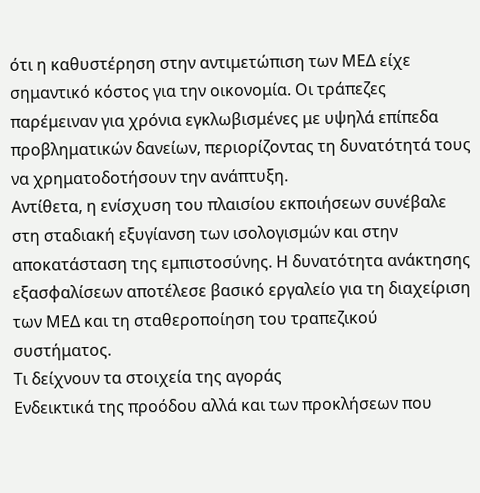ότι η καθυστέρηση στην αντιμετώπιση των ΜΕΔ είχε σημαντικό κόστος για την οικονομία. Οι τράπεζες παρέμειναν για χρόνια εγκλωβισμένες με υψηλά επίπεδα προβληματικών δανείων, περιορίζοντας τη δυνατότητά τους να χρηματοδοτήσουν την ανάπτυξη.
Αντίθετα, η ενίσχυση του πλαισίου εκποιήσεων συνέβαλε στη σταδιακή εξυγίανση των ισολογισμών και στην αποκατάσταση της εμπιστοσύνης. Η δυνατότητα ανάκτησης εξασφαλίσεων αποτέλεσε βασικό εργαλείο για τη διαχείριση των ΜΕΔ και τη σταθεροποίηση του τραπεζικού συστήματος.
Τι δείχνουν τα στοιχεία της αγοράς
Ενδεικτικά της προόδου αλλά και των προκλήσεων που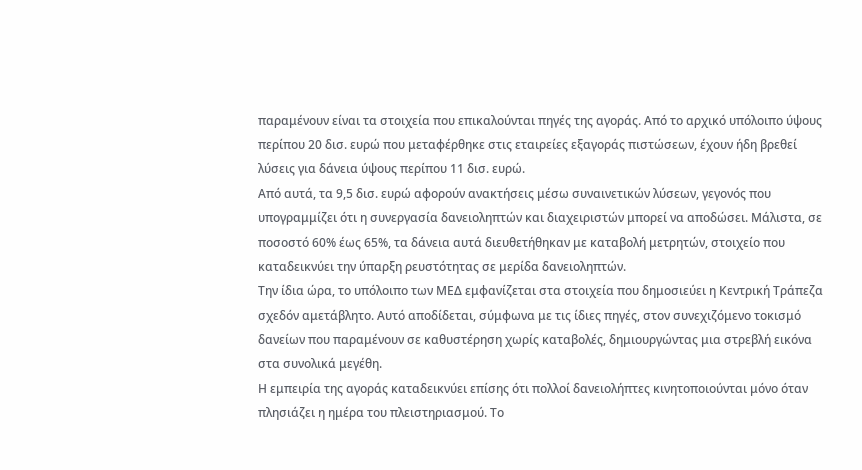παραμένουν είναι τα στοιχεία που επικαλούνται πηγές της αγοράς. Από το αρχικό υπόλοιπο ύψους περίπου 20 δισ. ευρώ που μεταφέρθηκε στις εταιρείες εξαγοράς πιστώσεων, έχουν ήδη βρεθεί λύσεις για δάνεια ύψους περίπου 11 δισ. ευρώ.
Από αυτά, τα 9,5 δισ. ευρώ αφορούν ανακτήσεις μέσω συναινετικών λύσεων, γεγονός που υπογραμμίζει ότι η συνεργασία δανειοληπτών και διαχειριστών μπορεί να αποδώσει. Μάλιστα, σε ποσοστό 60% έως 65%, τα δάνεια αυτά διευθετήθηκαν με καταβολή μετρητών, στοιχείο που καταδεικνύει την ύπαρξη ρευστότητας σε μερίδα δανειοληπτών.
Την ίδια ώρα, το υπόλοιπο των ΜΕΔ εμφανίζεται στα στοιχεία που δημοσιεύει η Κεντρική Τράπεζα σχεδόν αμετάβλητο. Αυτό αποδίδεται, σύμφωνα με τις ίδιες πηγές, στον συνεχιζόμενο τοκισμό δανείων που παραμένουν σε καθυστέρηση χωρίς καταβολές, δημιουργώντας μια στρεβλή εικόνα στα συνολικά μεγέθη.
Η εμπειρία της αγοράς καταδεικνύει επίσης ότι πολλοί δανειολήπτες κινητοποιούνται μόνο όταν πλησιάζει η ημέρα του πλειστηριασμού. Το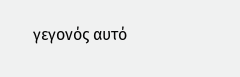γεγονός αυτό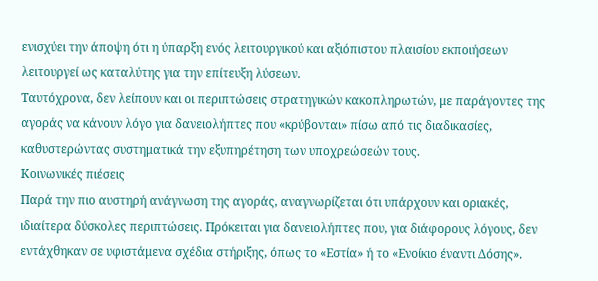ενισχύει την άποψη ότι η ύπαρξη ενός λειτουργικού και αξιόπιστου πλαισίου εκποιήσεων λειτουργεί ως καταλύτης για την επίτευξη λύσεων.
Ταυτόχρονα, δεν λείπουν και οι περιπτώσεις στρατηγικών κακοπληρωτών, με παράγοντες της αγοράς να κάνουν λόγο για δανειολήπτες που «κρύβονται» πίσω από τις διαδικασίες, καθυστερώντας συστηματικά την εξυπηρέτηση των υποχρεώσεών τους.
Κοινωνικές πιέσεις
Παρά την πιο αυστηρή ανάγνωση της αγοράς, αναγνωρίζεται ότι υπάρχουν και οριακές, ιδιαίτερα δύσκολες περιπτώσεις. Πρόκειται για δανειολήπτες που, για διάφορους λόγους, δεν εντάχθηκαν σε υφιστάμενα σχέδια στήριξης, όπως το «Εστία» ή το «Ενοίκιο έναντι Δόσης».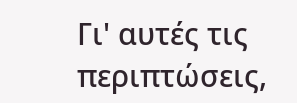Γι' αυτές τις περιπτώσεις,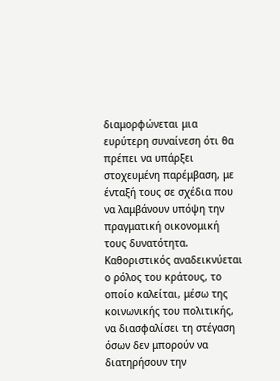διαμορφώνεται μια ευρύτερη συναίνεση ότι θα πρέπει να υπάρξει στοχευμένη παρέμβαση, με ένταξή τους σε σχέδια που να λαμβάνουν υπόψη την πραγματική οικονομική τους δυνατότητα.
Καθοριστικός αναδεικνύεται ο ρόλος του κράτους, το οποίο καλείται, μέσω της κοινωνικής του πολιτικής, να διασφαλίσει τη στέγαση όσων δεν μπορούν να διατηρήσουν την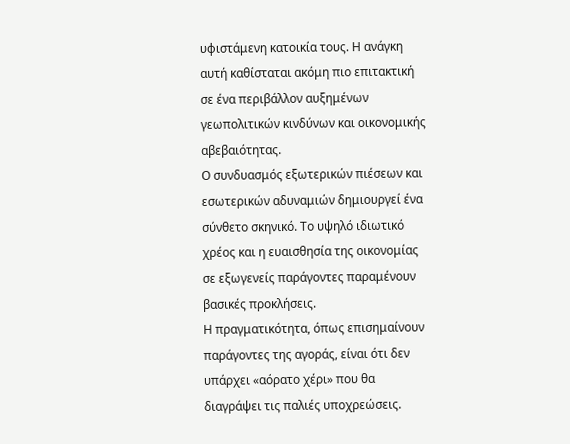υφιστάμενη κατοικία τους. Η ανάγκη αυτή καθίσταται ακόμη πιο επιτακτική σε ένα περιβάλλον αυξημένων γεωπολιτικών κινδύνων και οικονομικής αβεβαιότητας.
Ο συνδυασμός εξωτερικών πιέσεων και εσωτερικών αδυναμιών δημιουργεί ένα σύνθετο σκηνικό. Το υψηλό ιδιωτικό χρέος και η ευαισθησία της οικονομίας σε εξωγενείς παράγοντες παραμένουν βασικές προκλήσεις.
Η πραγματικότητα, όπως επισημαίνουν παράγοντες της αγοράς, είναι ότι δεν υπάρχει «αόρατο χέρι» που θα διαγράψει τις παλιές υποχρεώσεις.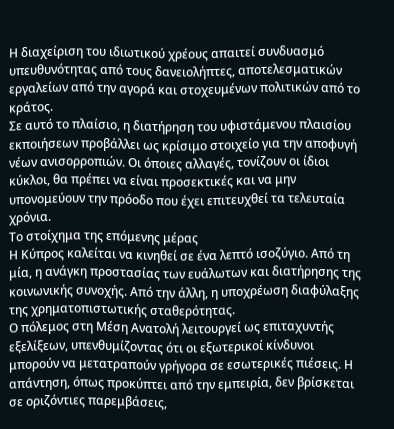Η διαχείριση του ιδιωτικού χρέους απαιτεί συνδυασμό υπευθυνότητας από τους δανειολήπτες, αποτελεσματικών εργαλείων από την αγορά και στοχευμένων πολιτικών από το κράτος.
Σε αυτό το πλαίσιο, η διατήρηση του υφιστάμενου πλαισίου εκποιήσεων προβάλλει ως κρίσιμο στοιχείο για την αποφυγή νέων ανισορροπιών. Οι όποιες αλλαγές, τονίζουν οι ίδιοι κύκλοι, θα πρέπει να είναι προσεκτικές και να μην υπονομεύουν την πρόοδο που έχει επιτευχθεί τα τελευταία χρόνια.
Το στοίχημα της επόμενης μέρας
Η Κύπρος καλείται να κινηθεί σε ένα λεπτό ισοζύγιο. Από τη μία, η ανάγκη προστασίας των ευάλωτων και διατήρησης της κοινωνικής συνοχής. Από την άλλη, η υποχρέωση διαφύλαξης της χρηματοπιστωτικής σταθερότητας.
Ο πόλεμος στη Μέση Ανατολή λειτουργεί ως επιταχυντής εξελίξεων, υπενθυμίζοντας ότι οι εξωτερικοί κίνδυνοι μπορούν να μετατραπούν γρήγορα σε εσωτερικές πιέσεις. Η απάντηση, όπως προκύπτει από την εμπειρία, δεν βρίσκεται σε οριζόντιες παρεμβάσεις,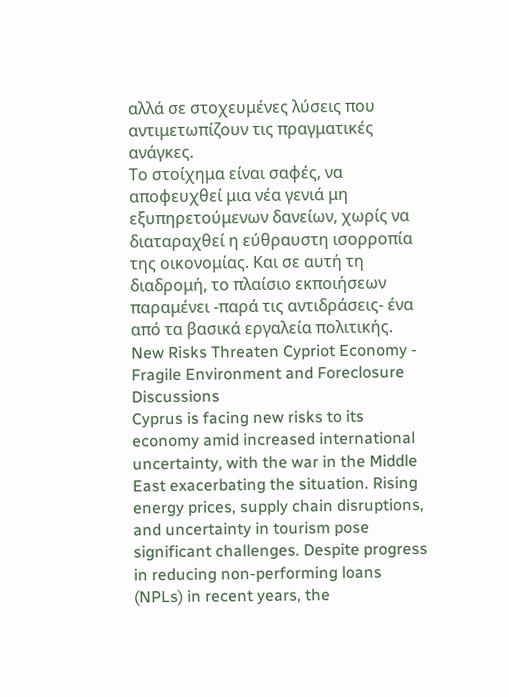αλλά σε στοχευμένες λύσεις που αντιμετωπίζουν τις πραγματικές ανάγκες.
Το στοίχημα είναι σαφές, να αποφευχθεί μια νέα γενιά μη εξυπηρετούμενων δανείων, χωρίς να διαταραχθεί η εύθραυστη ισορροπία της οικονομίας. Και σε αυτή τη διαδρομή, το πλαίσιο εκποιήσεων παραμένει -παρά τις αντιδράσεις- ένα από τα βασικά εργαλεία πολιτικής.
New Risks Threaten Cypriot Economy - Fragile Environment and Foreclosure Discussions
Cyprus is facing new risks to its economy amid increased international uncertainty, with the war in the Middle East exacerbating the situation. Rising energy prices, supply chain disruptions, and uncertainty in tourism pose significant challenges. Despite progress in reducing non-performing loans (NPLs) in recent years, the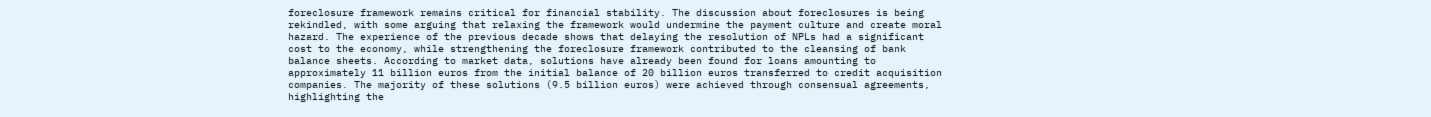foreclosure framework remains critical for financial stability. The discussion about foreclosures is being rekindled, with some arguing that relaxing the framework would undermine the payment culture and create moral hazard. The experience of the previous decade shows that delaying the resolution of NPLs had a significant cost to the economy, while strengthening the foreclosure framework contributed to the cleansing of bank balance sheets. According to market data, solutions have already been found for loans amounting to approximately 11 billion euros from the initial balance of 20 billion euros transferred to credit acquisition companies. The majority of these solutions (9.5 billion euros) were achieved through consensual agreements, highlighting the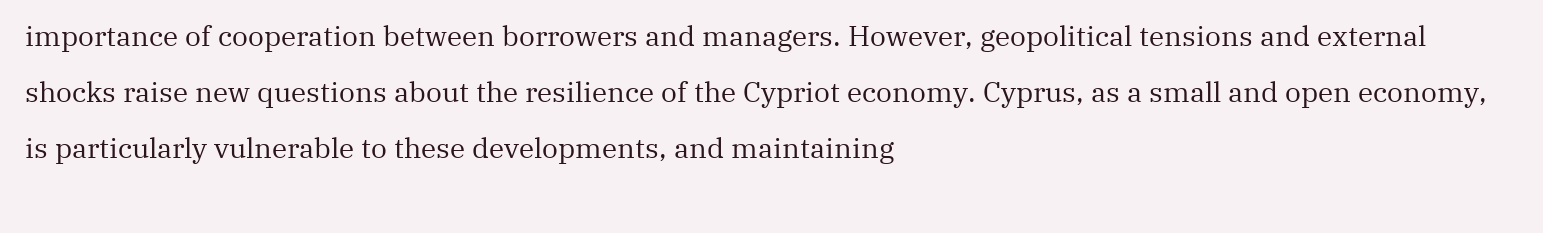importance of cooperation between borrowers and managers. However, geopolitical tensions and external shocks raise new questions about the resilience of the Cypriot economy. Cyprus, as a small and open economy, is particularly vulnerable to these developments, and maintaining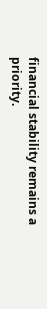financial stability remains a priority.